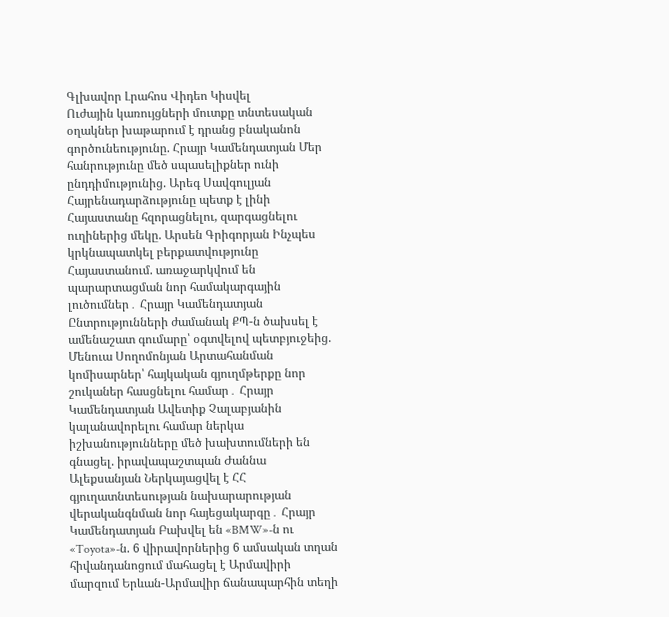Գլխավոր Լրահոս Վիդեո Կիսվել
Ուժային կառույցների մուտքը տնտեսական օղակներ խաթարում է դրանց բնականոն գործունեությունը. Հրայր Կամենդատյան Մեր հանրությունը մեծ սպասելիքներ ունի ընդդիմությունից. Արեգ Սավգուլյան Հայրենադարձությունը պետք է լինի Հայաստանը հզորացնելու, զարգացնելու ուղիներից մեկը. Արսեն Գրիգորյան Ինչպես կրկնապատկել բերքատվությունը Հայաստանում. առաջարկվում են պարարտացման նոր համակարգային լուծումներ․ Հրայր Կամենդատյան Ընտրությունների ժամանակ ՔՊ-ն ծախսել է ամենաշատ գումարը՝ օգտվելով պետբյուջեից. Մենուա Սողոմոնյան Արտահանման կոմիսարներ՝ հայկական գյուղմթերքը նոր շուկաներ հասցնելու համար․ Հրայր Կամենդատյան Ավետիք Չալաբյանին կալանավորելու համար ներկա իշխանությունները մեծ խախտումների են գնացել. իրավապաշտպան Ժաննա Ալեքսանյան Ներկայացվել է ՀՀ գյուղատնտեսության նախարարության վերականգնման նոր հայեցակարգը․ Հրայր Կամենդատյան Բախվել են «BMW»-ն ու «Toyota»-ն. 6 վիրավորներից 6 ամսական տղան հիվանդանոցում մահացել է Արմավիրի մարզում Երևան-Արմավիր ճանապարհին տեղի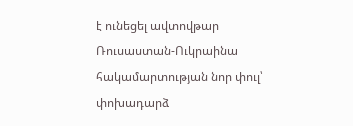է ունեցել ավտովթար Ռուսաստան-Ուկրաինա հակամարտության նոր փուլ՝ փոխադարձ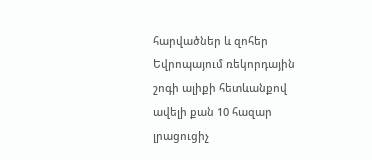հարվածներ և զոհեր Եվրոպայում ռեկորդային շոգի ալիքի հետևանքով ավելի քան 10 հազար լրացուցիչ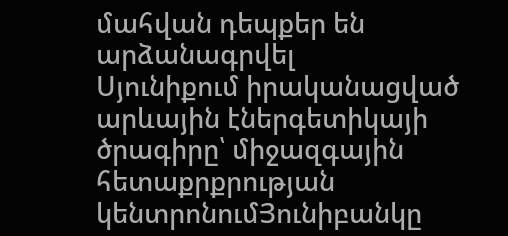մահվան դեպքեր են արձանագրվել
Սյունիքում իրականացված արևային էներգետիկայի ծրագիրը՝ միջազգային հետաքրքրության կենտրոնումՅունիբանկը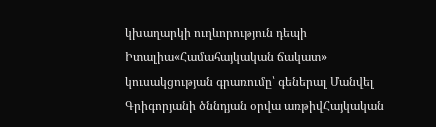կխաղարկի ուղևորություն դեպի Իտալիա«Համահայկական ճակատ» կուսակցության գրառումը՝ գեներալ Մանվել Գրիգորյանի ծննդյան օրվա առթիվՀայկական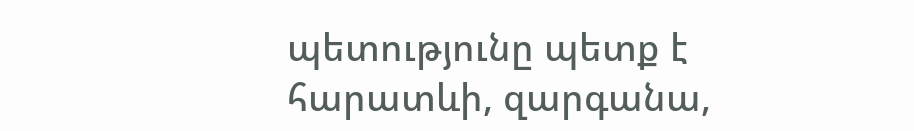պետությունը պետք է հարատևի, զարգանա,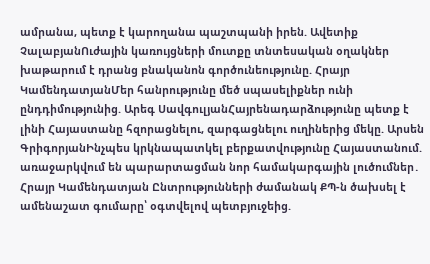ամրանա, պետք է կարողանա պաշտպանի իրեն. Ավետիք ՉալաբյանՈւժային կառույցների մուտքը տնտեսական օղակներ խաթարում է դրանց բնականոն գործունեությունը. Հրայր ԿամենդատյանՄեր հանրությունը մեծ սպասելիքներ ունի ընդդիմությունից. Արեգ ՍավգուլյանՀայրենադարձությունը պետք է լինի Հայաստանը հզորացնելու, զարգացնելու ուղիներից մեկը. Արսեն ԳրիգորյանԻնչպես կրկնապատկել բերքատվությունը Հայաստանում. առաջարկվում են պարարտացման նոր համակարգային լուծումներ․ Հրայր Կամենդատյան Ընտրությունների ժամանակ ՔՊ-ն ծախսել է ամենաշատ գումարը՝ օգտվելով պետբյուջեից.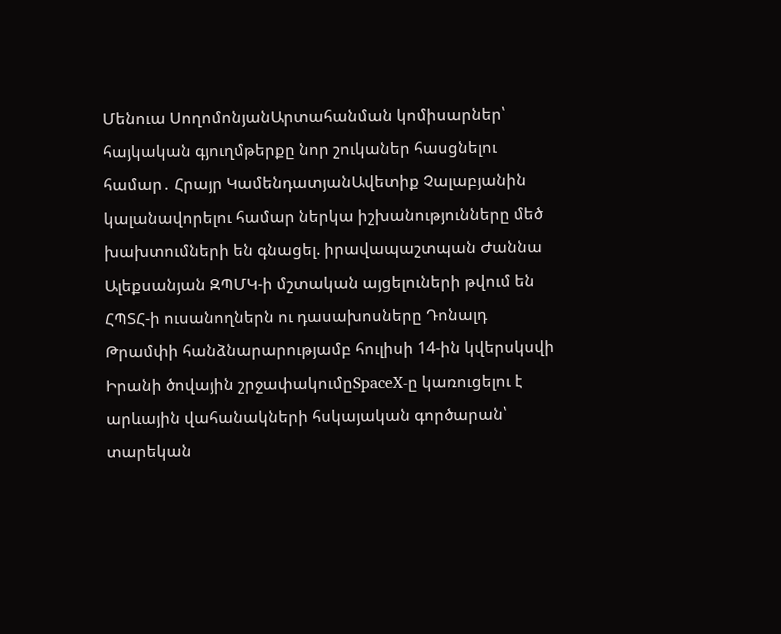Մենուա ՍողոմոնյանԱրտահանման կոմիսարներ՝ հայկական գյուղմթերքը նոր շուկաներ հասցնելու համար․ Հրայր ԿամենդատյանԱվետիք Չալաբյանին կալանավորելու համար ներկա իշխանությունները մեծ խախտումների են գնացել. իրավապաշտպան Ժաննա Ալեքսանյան ԶՊՄԿ-ի մշտական այցելուների թվում են ՀՊՏՀ-ի ուսանողներն ու դասախոսները Դոնալդ Թրամփի հանձնարարությամբ հուլիսի 14-ին կվերսկսվի Իրանի ծովային շրջափակումըSpaceX-ը կառուցելու է արևային վահանակների հսկայական գործարան՝ տարեկան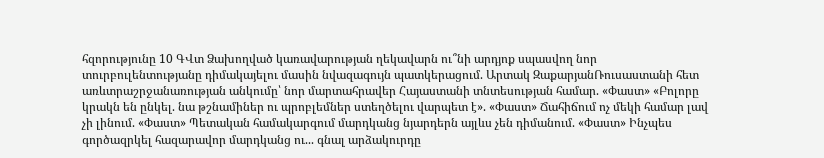հզորությունը 10 ԳՎտ Ձախողված կառավարության ղեկավարն ու՞նի արդյոք սպասվող նոր տուրբուլենտությանը դիմակայելու մասին նվազագույն պատկերացում. Արտակ ԶաքարյանՌուսաստանի հետ առևտրաշրջանառության անկումը՝ նոր մարտահրավեր Հայաստանի տնտեսության համար. «Փաստ» «Բոլորը կրակն են ընկել. նա թշնամիներ ու պրոբլեմներ ստեղծելու վարպետ է». «Փաստ» Ճահիճում ոչ մեկի համար լավ չի լինում. «Փաստ» Պետական համակարգում մարդկանց նյարդերն այլևս չեն դիմանում. «Փաստ» Ինչպես գործազրկել հազարավոր մարդկանց ու... գնալ արձակուրդը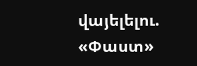վայելելու. «Փաստ»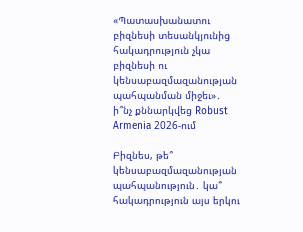«Պատասխանատու բիզնեսի տեսանկյունից հակադրություն չկա բիզնեսի ու կենսաբազմազանության պահպանման միջեւ»․ ի՞նչ քննարկվեց Robust Armenia 2026-ում

Բիզնես, թե՞ կենսաբազմազանության պահպանություն․ կա՞ հակադրություն այս երկու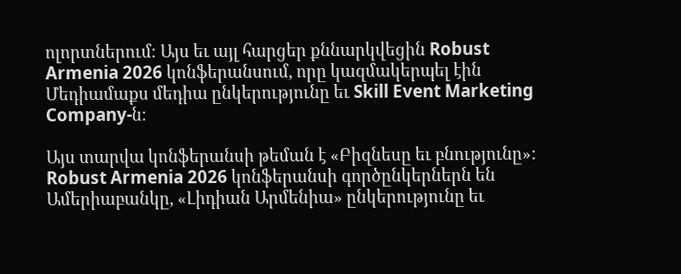ոլորտներում։ Այս եւ այլ հարցեր քննարկվեցին Robust Armenia 2026 կոնֆերանսում, որը կազմակերպել էին Մեդիամաքս մեդիա ընկերությունը եւ Skill Event Marketing Company-ն։

Այս տարվա կոնֆերանսի թեման է «Բիզնեսը եւ բնությունը»: Robust Armenia 2026 կոնֆերանսի գործընկերներն են Ամերիաբանկը, «Լիդիան Արմենիա» ընկերությունը եւ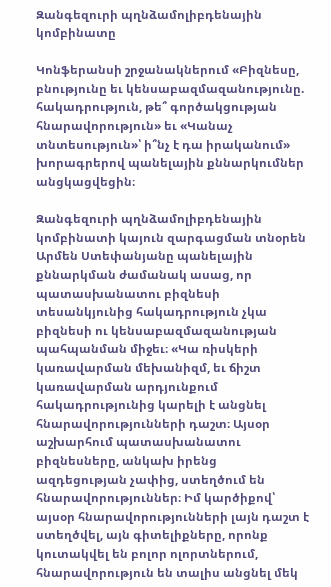Զանգեզուրի պղնձամոլիբդենային կոմբինատը

Կոնֆերանսի շրջանակներում «Բիզնեսը, բնությունը եւ կենսաբազմազանությունը. հակադրություն, թե՞ գործակցության հնարավորություն» եւ «Կանաչ տնտեսություն»՝ ի՞նչ է դա իրականում» խորագրերով պանելային քննարկումներ անցկացվեցին։

Զանգեզուրի պղնձամոլիբդենային կոմբինատի կայուն զարգացման տնօրեն Արմեն Ստեփանյանը պանելային քննարկման ժամանակ ասաց, որ պատասխանատու բիզնեսի տեսանկյունից հակադրություն չկա բիզնեսի ու կենսաբազմազանության պահպանման միջեւ։ «Կա ռիսկերի կառավարման մեխանիզմ, եւ ճիշտ կառավարման արդյունքում հակադրությունից կարելի է անցնել հնարավորությունների դաշտ։ Այսօր աշխարհում պատասխանատու բիզնեսները, անկախ իրենց ազդեցության չափից, ստեղծում են հնարավորություններ։ Իմ կարծիքով՝ այսօր հնարավորությունների լայն դաշտ է ստեղծվել, այն գիտելիքները, որոնք կուտակվել են բոլոր ոլորտներում, հնարավորություն են տալիս անցնել մեկ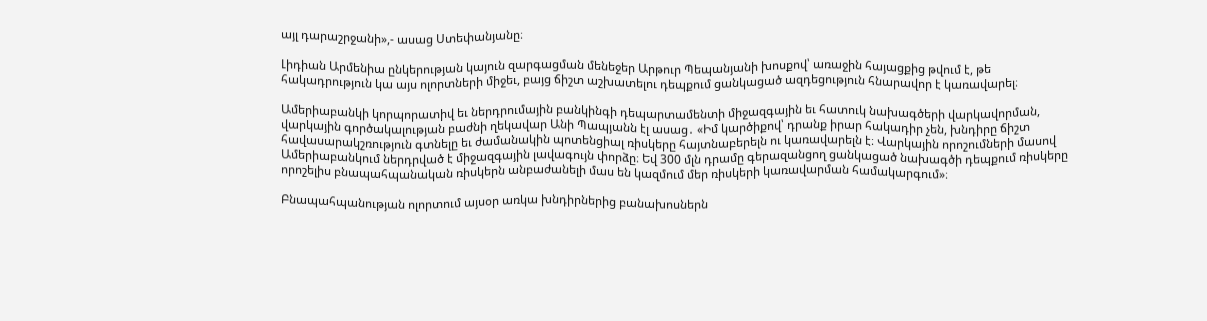այլ դարաշրջանի»,- ասաց Ստեփանյանը։

Լիդիան Արմենիա ընկերության կայուն զարգացման մենեջեր Արթուր Պեպանյանի խոսքով՝ առաջին հայացքից թվում է, թե հակադրություն կա այս ոլորտների միջեւ, բայց ճիշտ աշխատելու դեպքում ցանկացած ազդեցություն հնարավոր է կառավարել։

Ամերիաբանկի կորպորատիվ եւ ներդրումային բանկինգի դեպարտամենտի միջազգային եւ հատուկ նախագծերի վարկավորման, վարկային գործակալության բաժնի ղեկավար Անի Պապյանն էլ ասաց․ «Իմ կարծիքով՝ դրանք իրար հակադիր չեն, խնդիրը ճիշտ հավասարակշռություն գտնելը եւ ժամանակին պոտենցիալ ռիսկերը հայտնաբերելն ու կառավարելն է։ Վարկային որոշումների մասով Ամերիաբանկում ներդրված է միջազգային լավագույն փորձը։ Եվ 300 մլն դրամը գերազանցող ցանկացած նախագծի դեպքում ռիսկերը որոշելիս բնապահպանական ռիսկերն անբաժանելի մաս են կազմում մեր ռիսկերի կառավարման համակարգում»։

Բնապահպանության ոլորտում այսօր առկա խնդիրներից բանախոսներն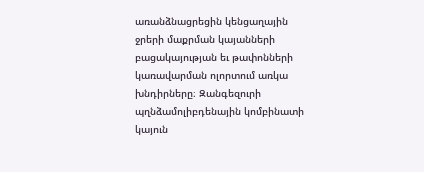առանձնացրեցին կենցաղային ջրերի մաքրման կայանների բացակայության եւ թափոնների կառավարման ոլորտում առկա խնդիրները։ Զանգեզուրի պղնձամոլիբդենային կոմբինատի կայուն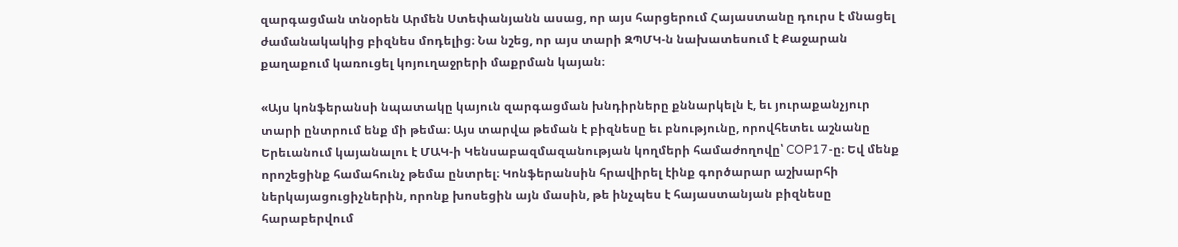զարգացման տնօրեն Արմեն Ստեփանյանն ասաց, որ այս հարցերում Հայաստանը դուրս է մնացել ժամանակակից բիզնես մոդելից։ Նա նշեց, որ այս տարի ԶՊՄԿ-ն նախատեսում է Քաջարան քաղաքում կառուցել կոյուղաջրերի մաքրման կայան։

«Այս կոնֆերանսի նպատակը կայուն զարգացման խնդիրները քննարկելն է, եւ յուրաքանչյուր տարի ընտրում ենք մի թեմա։ Այս տարվա թեման է բիզնեսը եւ բնությունը, որովհետեւ աշնանը Երեւանում կայանալու է ՄԱԿ-ի Կենսաբազմազանության կողմերի համաժողովը՝ COP17-ը։ Եվ մենք որոշեցինք համահունչ թեմա ընտրել։ Կոնֆերանսին հրավիրել էինք գործարար աշխարհի ներկայացուցիչներին, որոնք խոսեցին այն մասին, թե ինչպես է հայաստանյան բիզնեսը հարաբերվում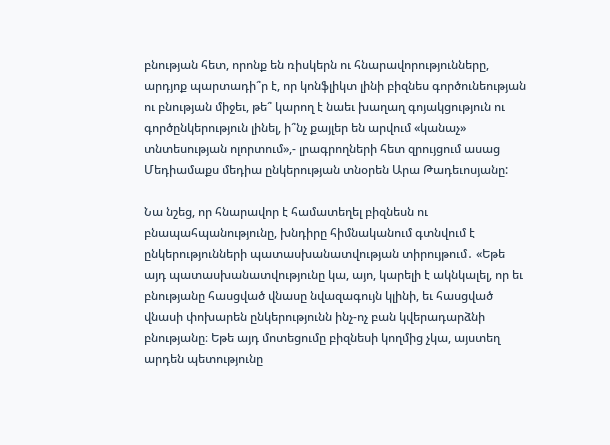բնության հետ, որոնք են ռիսկերն ու հնարավորությունները, արդյոք պարտադի՞ր է, որ կոնֆլիկտ լինի բիզնես գործունեության ու բնության միջեւ, թե՞ կարող է նաեւ խաղաղ գոյակցություն ու գործընկերություն լինել, ի՞նչ քայլեր են արվում «կանաչ» տնտեսության ոլորտում»,- լրագրողների հետ զրույցում ասաց Մեդիամաքս մեդիա ընկերության տնօրեն Արա Թադեւոսյանը:

Նա նշեց, որ հնարավոր է համատեղել բիզնեսն ու բնապահպանությունը, խնդիրը հիմնականում գտնվում է ընկերությունների պատասխանատվության տիրույթում․ «Եթե այդ պատասխանատվությունը կա, այո, կարելի է ակնկալել, որ եւ բնությանը հասցված վնասը նվազագույն կլինի, եւ հասցված վնասի փոխարեն ընկերությունն ինչ-ոչ բան կվերադարձնի բնությանը։ Եթե այդ մոտեցումը բիզնեսի կողմից չկա, այստեղ արդեն պետությունը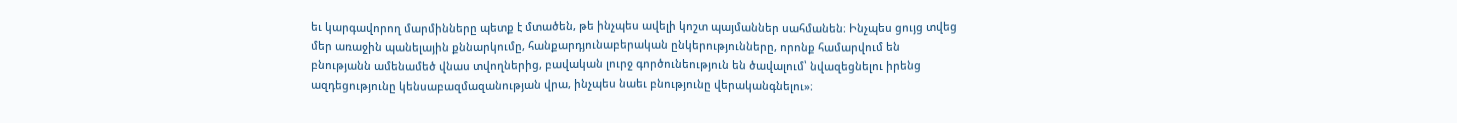եւ կարգավորող մարմինները պետք է մտածեն, թե ինչպես ավելի կոշտ պայմաններ սահմանեն։ Ինչպես ցույց տվեց մեր առաջին պանելային քննարկումը, հանքարդյունաբերական ընկերությունները, որոնք համարվում են բնությանն ամենամեծ վնաս տվողներից, բավական լուրջ գործունեություն են ծավալում՝ նվազեցնելու իրենց ազդեցությունը կենսաբազմազանության վրա, ինչպես նաեւ բնությունը վերականգնելու»։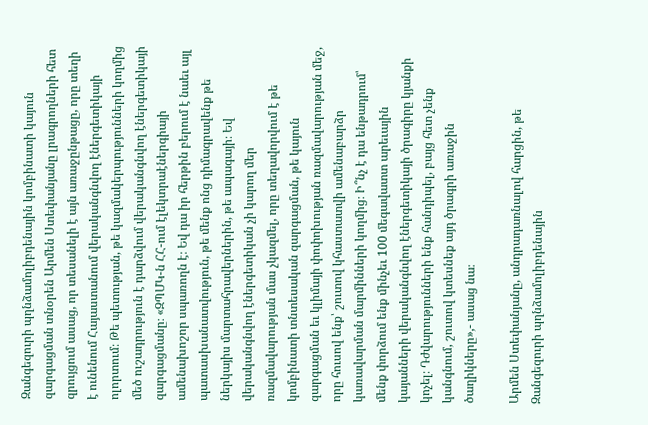Զանգեզուրի պղնձամոլիբդենային կոմբինատի կայուն զարգացման տնօրեն Արմեն Ստեփանյանը լրագրողների հետ զրույցում ասաց, որ տեսանելի է այն առաջընթացը, որը տեղի է ունենում Հայաստանում վերականգնվող էներգետիկայի ոլորտում։ Թե պետության, թե կազմակերպությունների կողմից մեծ ուշադրություն է դարձվում վերականգնվող էներգետիկայի զարգացմանը։ «ԶՊՄԿ-ն ՀՀ-ում էլեկտրաէներգիայի ամենախոշոր սպառողն է։ Եվ դա իր հերթին բերում է նաեւ այլ պատասխանատվություն, թե մենք ոնց դիմագրավենք թե ներկայիս մարտահրավերներին, թե ապագայի։ Եվ վերականգնվող էներգետիկան չի կարող մեր ռազմավարության մաս չկազմել, որը տեղավորվում է թե կոմբինատի տնտեսական զարգացման, թե կայուն զարգացման եւ կլիմայի փոփոխության ռազմավարության մեջ, որը հուսով ենք՝ շուտով կհաստատվի ամենաբարձր կառավարման մարմինների կողմից։ Ի՞նչ է դա ենթադրում՝ մենք փորձում ենք մինչեւ 100 մեգավատտ արեւային կայանների վերականգնվող էներգետիկայի ծրագիրը կյանքի կոչել։ Դժվարությունների ենք հանդիպել, բայց հետ չենք կանգնում, շուտով կտեսնեք այդ ծրագրի առաջին ծաղիկները»,- ասաց նա։

Արմեն Ստեփանյանը, անդրադառնալով հարցին, թե Զանգեզուրի պղնձամոլիբդենային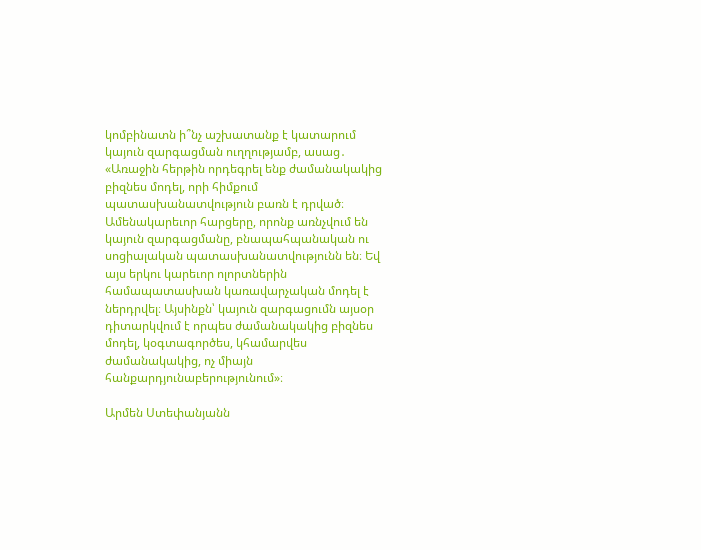կոմբինատն ի՞նչ աշխատանք է կատարում կայուն զարգացման ուղղությամբ, ասաց․ «Առաջին հերթին որդեգրել ենք ժամանակակից բիզնես մոդել, որի հիմքում պատասխանատվություն բառն է դրված։ Ամենակարեւոր հարցերը, որոնք առնչվում են կայուն զարգացմանը, բնապահպանական ու սոցիալական պատասխանատվությունն են։ Եվ այս երկու կարեւոր ոլորտներին համապատասխան կառավարչական մոդել է ներդրվել։ Այսինքն՝ կայուն զարգացումն այսօր դիտարկվում է որպես ժամանակակից բիզնես մոդել, կօգտագործես, կհամարվես ժամանակակից, ոչ միայն հանքարդյունաբերությունում»։

Արմեն Ստեփանյանն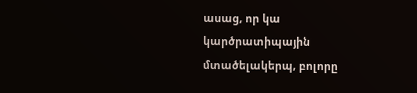ասաց, որ կա կարծրատիպային մտածելակերպ, բոլորը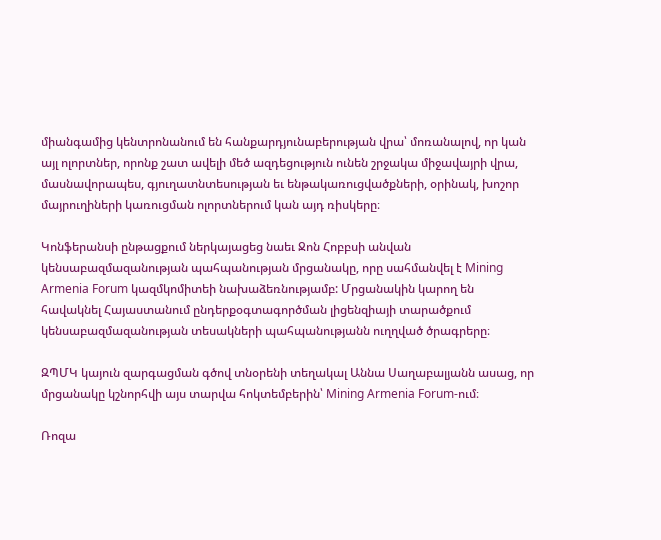միանգամից կենտրոնանում են հանքարդյունաբերության վրա՝ մոռանալով, որ կան այլ ոլորտներ, որոնք շատ ավելի մեծ ազդեցություն ունեն շրջակա միջավայրի վրա, մասնավորապես, գյուղատնտեսության եւ ենթակառուցվածքների, օրինակ, խոշոր մայրուղիների կառուցման ոլորտներում կան այդ ռիսկերը։

Կոնֆերանսի ընթացքում ներկայացեց նաեւ Ջոն Հոբբսի անվան կենսաբազմազանության պահպանության մրցանակը, որը սահմանվել է Mining Armenia Forum կազմկոմիտեի նախաձեռնությամբ: Մրցանակին կարող են հավակնել Հայաստանում ընդերքօգտագործման լիցենզիայի տարածքում կենսաբազմազանության տեսակների պահպանությանն ուղղված ծրագրերը։

ԶՊՄԿ կայուն զարգացման գծով տնօրենի տեղակալ Աննա Սաղաբալյանն ասաց, որ մրցանակը կշնորհվի այս տարվա հոկտեմբերին՝ Mining Armenia Forum-ում։

Ռոզա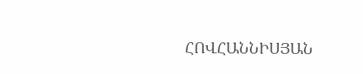ՀՈՎՀԱՆՆԻՍՅԱՆ